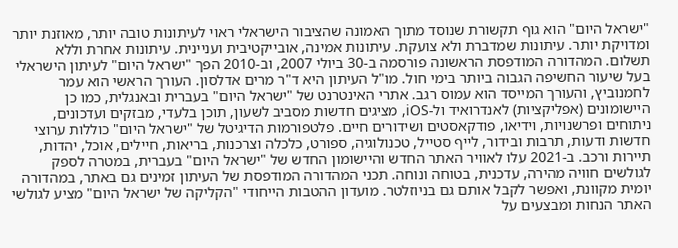"ישראל היום" הוא גוף תקשורת שנוסד מתוך האמונה שהציבור הישראלי ראוי לעיתונות טובה יותר, מאוזנת יותר ומדויקת יותר. עיתונות שמדברת ולא צועקת. עיתונות אמינה, אובייקטיבית ועניינית. עיתונות אחרת וללא תשלום. המהדורה המודפסת הראשונה פורסמה ב-30 ביולי 2007, וב-2010 הפך "ישראל היום" לעיתון הישראלי בעל שיעור החשיפה הגבוה ביותר בימי חול. מו"ל העיתון היא ד"ר מרים אדלסון. העורך הראשי הוא עמר לחמנוביץ, והעורך המייסד הוא עמוס רגב. אתרי האינטרנט של "ישראל היום" בעברית ובאנגלית, כמו כן היישומונים (אפליקציות) לאנדרואיד ול-iOS, מציגים חדשות מסביב לשעון, תוכן בלעדי, מבזקים ועדכונים, ניתוחים ופרשנויות, וידיאו, פודקאסטים ושידורים חיים. פלטפורמות הדיגיטל של "ישראל היום" כוללות ערוצי חדשות ודעות, תרבות ובידור, לייף סטייל, טכנולוגיה, ספורט, כלכלה וצרכנות, בריאות, חיילים, אוכל, יהדות, תיירות ורכב. ב-2021 עלו לאוויר האתר החדש והיישומון החדש של "ישראל היום" בעברית, במטרה לספק לגולשים חוויה מהירה, עדכנית, בטוחה ונוחה. תכני המהדורה המודפסת של העיתון זמינים גם באתר, במהדורה יומית מקוונת, ואפשר לקבל אותם גם בניוזלטר. מועדון ההטבות הייחודי "הקליקה של ישראל היום" מציע לגולשי האתר הנחות ומבצעים על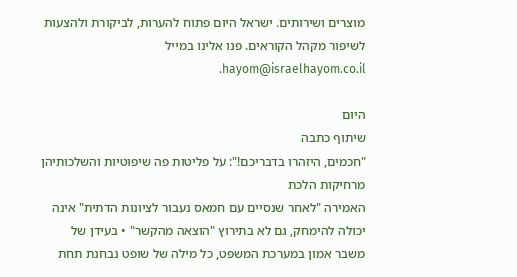מוצרים ושירותים. ישראל היום פתוח להערות, לביקורת ולהצעות לשיפור מקהל הקוראים. פנו אלינו במייל hayom@israelhayom.co.il.

היום
שיתוף כתבה
"חכמים, היזהרו בדבריכם!": על פליטות פה שיפוטיות והשלכותיהן מרחיקות הלכת
האמירה "לאחר שנסיים עם חמאס נעבור לציונות הדתית" אינה יכולה להימחק, גם לא בתירוץ "הוצאה מהקשר" • בעידן של משבר אמון במערכת המשפט, כל מילה של שופט נבחנת תחת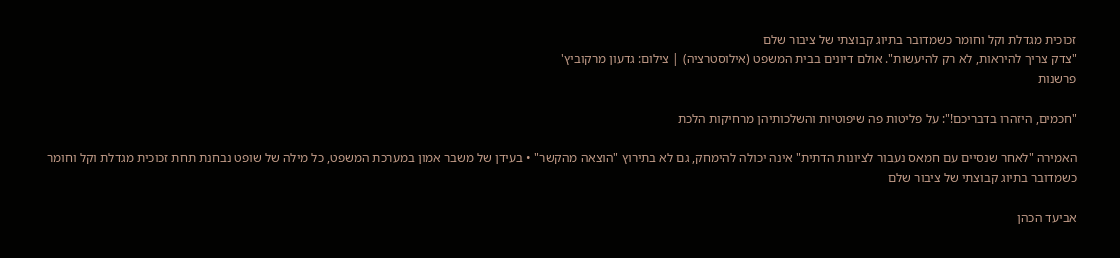זכוכית מגדלת וקל וחומר כשמדובר בתיוג קבוצתי של ציבור שלם
"צדק צריך להיראות, לא רק להיעשות". אולם דיונים בבית המשפט (אילוסטרציה) | צילום: גדעון מרקוביץ'
פרשנות

"חכמים, היזהרו בדבריכם!": על פליטות פה שיפוטיות והשלכותיהן מרחיקות הלכת

האמירה "לאחר שנסיים עם חמאס נעבור לציונות הדתית" אינה יכולה להימחק, גם לא בתירוץ "הוצאה מהקשר" • בעידן של משבר אמון במערכת המשפט, כל מילה של שופט נבחנת תחת זכוכית מגדלת וקל וחומר כשמדובר בתיוג קבוצתי של ציבור שלם

אביעד הכהן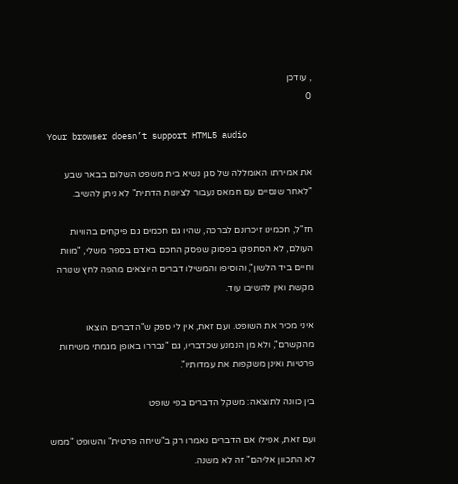, עודכן
0

Your browser doesn’t support HTML5 audio

את אמירתו האומללה של סגן נשיא בית משפט השלום בבאר שבע "לאחר שנסיים עם חמאס נעבור לציונות הדתית" לא ניתן להשיב.

חז"ל, חכמינו זיכרונם לברכה, שהיו גם חכמים גם פיקחים בהוויות העולם, לא הסתפקו בפסוק שפסק החכם באדם בספר משלי, "מוות וחיים ביד הלשון", והוסיפו והמשילו דברים היוצאים מהפה לחץ שנורה מקשת ואין להשיבו עוד.

איני מכיר את השופט. ועם זאת, אין לי ספק ש"הדברים הוצאו מהקשרם", ולא מן הנמנע שכדבריו, גם "נבררו באופן מגמתי משיחות פרטיות ואינן משקפות את עמדותיו".

בין כוונה לתוצאה: משקל הדברים בפי שופט

ועם זאת, אפילו אם הדברים נאמרו רק ב"שיחה פרטית" והשופט "ממש לא התכוון אליהם" זה לא משנה.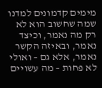מימים קדמונים למדנו שמה שחשוב הוא לא רק מה נאמר, וכיצד נאמר, ובאיזה הקשר נאמר, אלא גם – ואולי לא פחות – מה עשויים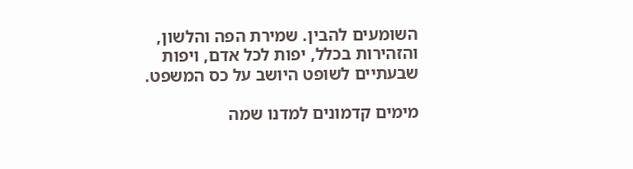השומעים להבין. שמירת הפה והלשון, והזהירות בכלל, יפות לכל אדם, ויפות שבעתיים לשופט היושב על כס המשפט.

מימים קדמונים למדנו שמה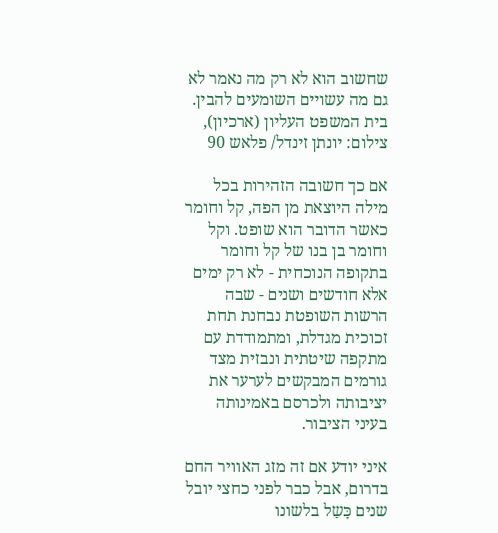שחשוב הוא לא רק מה נאמר לא גם מה עשויים השומעים להבין. בית המשפט העליון (ארכיון), צילום: יונתן זינדל/ פלאש 90

אם כך חשובה הזהירות בכל מילה היוצאת מן הפה, קל וחומר כאשר הדובר הוא שופט. וקל וחומר בן בנו של קל וחומר בתקופה הנוכחית - לא רק ימים אלא חודשים ושנים - שבה הרשות השופטת נבחנת תחת זכוכית מגדלת, ומתמודדת עם מתקפה שיטתית ונבזית מצד גורמים המבקשים לערער את יציבותה ולכרסם באמינותה בעיני הציבור.

איני יודע אם זה מזג האוויר החם בדרום, אבל כבר לפני כחצי יובל שנים כָּשַל בלשונו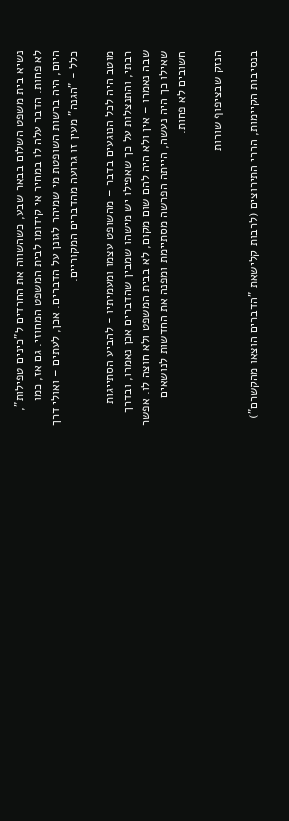נשיא בית משפט השלום בבאר שבע, כשהשווה את החרדים ל"כינים טפילות", לא פחות. הדבר עלה לו במחיר אי קידומו לבית המשפט המחוזי. גם אז, כמו היום, היה ברשות השופטת מי שמיהר לגונן על הדברים. אכן, לעתים – ואולי דרך כלל - "הגנה" מעין זו גרועה מהדברים המקוריים.

מוטב היה לכל הנוגעים בדבר – מהשופט עצמו ומעמיתיו - להביע הסתייגות רבתי, והתנצלות על כך שאפילו יש מישהו שמבין שהדברים אכן נאמרו, ובדרך שבה נאמרו – אין ולא היה להם שום מקום, לא בבית המשפט ולא חוצה לו. אפשר שאילו כך היה נעשה, הייתה הפרשה מסתיימת ומפנה את החדשות לנושאים חשובים לא פחות.

הנזק שבציפוף שורות

בנסיבות הקיימות, הררי התירוצים (לרבות קלישאת "הדברים הוצאו מהקשרם")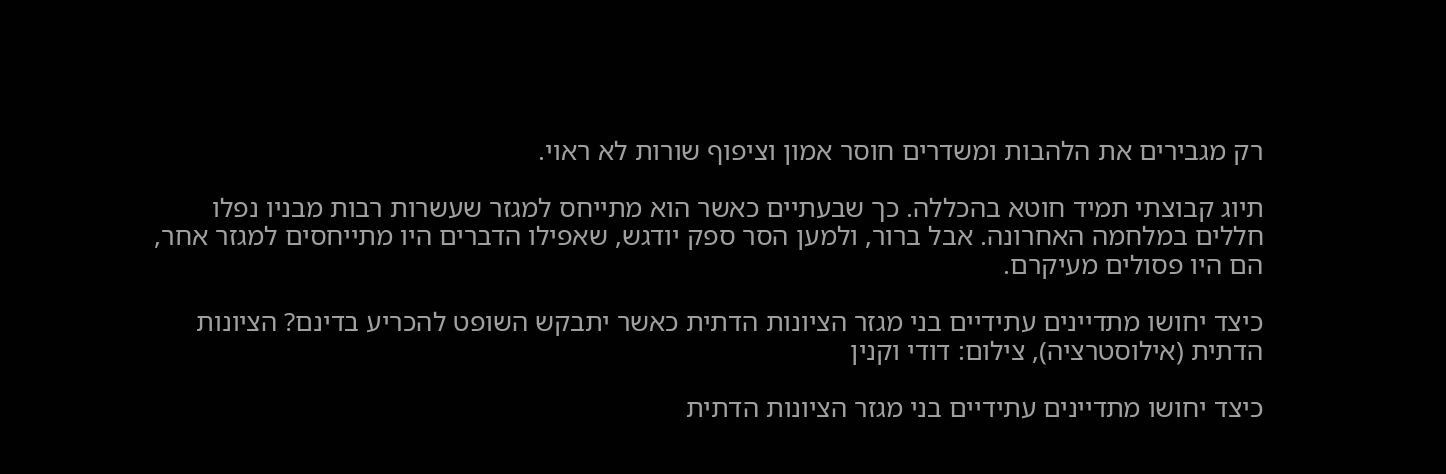רק מגבירים את הלהבות ומשדרים חוסר אמון וציפוף שורות לא ראוי.

תיוג קבוצתי תמיד חוטא בהכללה. כך שבעתיים כאשר הוא מתייחס למגזר שעשרות רבות מבניו נפלו חללים במלחמה האחרונה. אבל ברור, ולמען הסר ספק יודגש, שאפילו הדברים היו מתייחסים למגזר אחר, הם היו פסולים מעיקרם.

כיצד יחושו מתדיינים עתידיים בני מגזר הציונות הדתית כאשר יתבקש השופט להכריע בדינם? הציונות הדתית (אילוסטרציה), צילום: דודי וקנין

כיצד יחושו מתדיינים עתידיים בני מגזר הציונות הדתית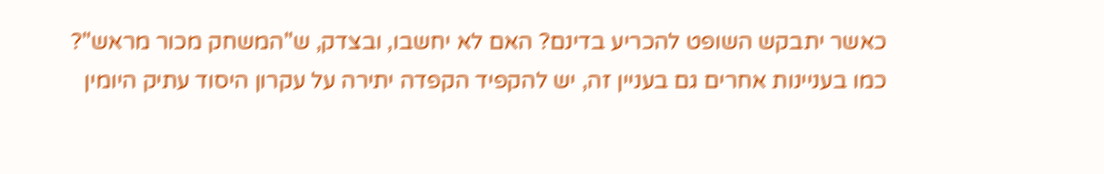כאשר יתבקש השופט להכריע בדינם? האם לא יחשבו, ובצדק, ש"המשחק מכור מראש"? כמו בעניינות אחרים גם בעניין זה, יש להקפיד הקפדה יתירה על עקרון היסוד עתיק היומין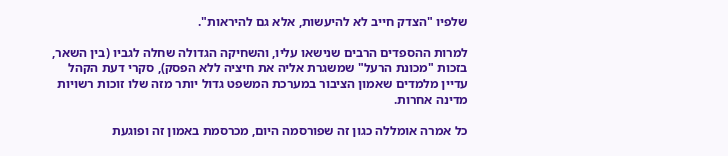שלפיו "הצדק חייב לא להיעשות, אלא גם להיראות".

למרות ההספדים הרבים שנישאו עליו, והשחיקה הגדולה שחלה לגביו (בין השאר, בזכות "מכונת הרעל" שמשגרת אליה את חיציה ללא הפסק), סקרי דעת הקהל עדיין מלמדים שאמון הציבור במערכת המשפט גדול יותר מזה שלו זוכות רשויות מדינה אחרות.

כל אמרה אומללה כגון זה שפורסמה היום, מכרסמת באמון זה ופוגעת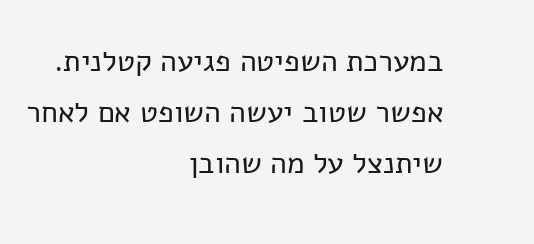במערכת השפיטה פגיעה קטלנית. אפשר שטוב יעשה השופט אם לאחר שיתנצל על מה שהובן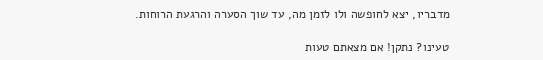מדבריו, יצא לחופשה ולו לזמן מה, עד שוך הסערה והרגעת הרוחות.

טעינו? נתקן! אם מצאתם טעות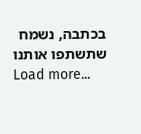בכתבה, נשמח שתשתפו אותנו
Load more...